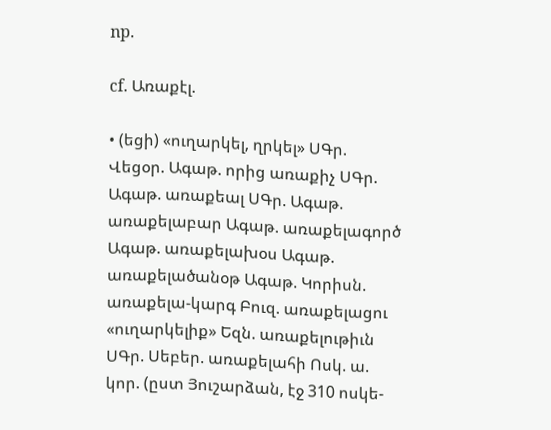np.

cf. Առաքէլ.

• (եցի) «ուղարկել, ղրկել» ՍԳր. Վեցօր. Ագաթ. որից առաքիչ ՍԳր. Ագաթ. առաքեալ ՍԳր. Ագաթ. առաքելաբար Ագաթ. առաքելագործ Ագաթ. առաքելախօս Ագաթ. առաքելածանօթ Ագաթ. Կորիսն. առաքելա-կարգ Բուզ. առաքելացու «ուղարկելիք» Եզն. առաքելութիւն ՍԳր. Սեբեր. առաքելահի Ոսկ. ա. կոր. (ըստ Յուշարձան, էջ 310 ոսկե-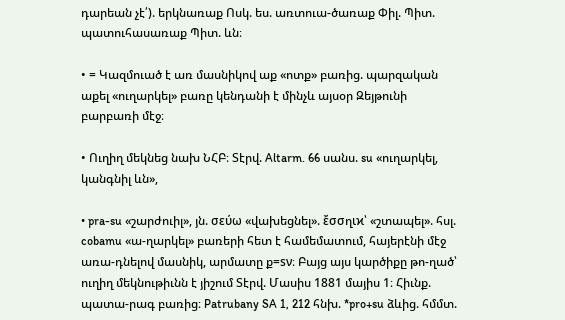դարեան չէ՛). երկնառաք Ոսկ. ես. առտուա-ծառաք Փիլ. Պիտ. պատուհասառաք Պիտ. ևն։

• = Կազմուած է առ մասնիկով աք «ոտք» բառից. պարզական աքել «ուղարկել» բառը կենդանի է մինչև այսօր Զեյթունի բարբառի մէջ։

• Ուղիղ մեկնեց նախ ՆՀԲ։ Տէրվ. Altarm. 66 սանս. su «ուղարկել, կանգնիլ ևն»,

• pra-su «շարժուիլ», յն. σεύω «վախեցնել». ἔσσղιϰ՝ «շտապել». հսլ. cobamu «ա-ղարկել» բառերի հետ է համեմատում, հայերէնի մէջ առա-դնելով մասնիկ, արմատը ք=sν։ Բայց այս կարծիքը թո-ղած՝ ուղիղ մեկնութիւնն է յիշում Տէրվ. Մասիս 1881 մայիս 1։ Հիւնք. պատա-րագ բառից։ Patrubany SA 1, 212 հնխ. *pro+su ձևից. հմմտ.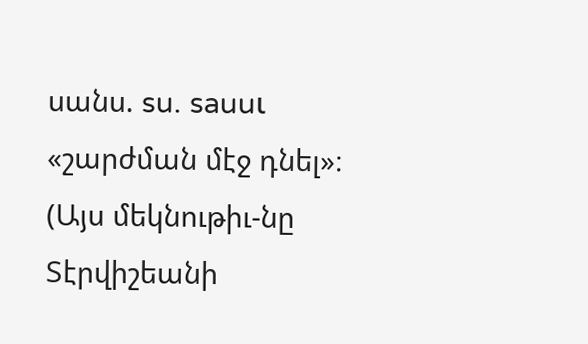սանս. su. sauuι «շարժման մէջ դնել»։ (Այս մեկնութիւ-նը Տէրվիշեանի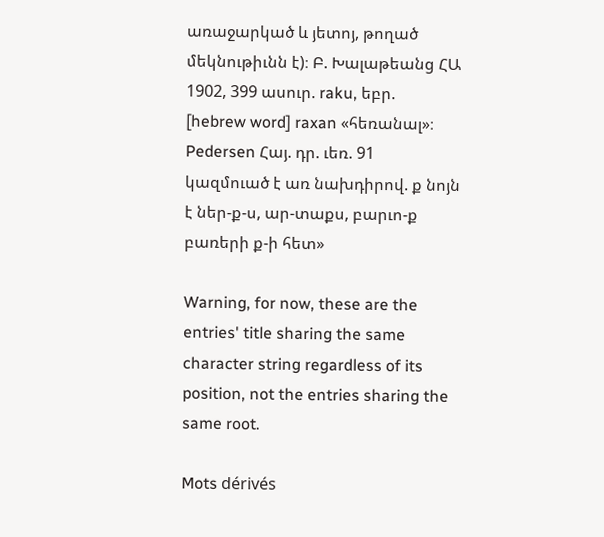առաջարկած և յետոյ, թողած մեկնութիւնն է)։ Բ. Խալաթեանց ՀԱ 1902, 399 ասուր. raku, եբր. [hebrew word] raxan «հեռանալ»։ Pedersen Հայ. դր. ւեռ. 91 կազմուած է առ նախդիրով. ք նոյն է ներ-ք-ս, ար-տաքս, բարւո-ք բառերի ք-ի հետ»

Warning, for now, these are the entries' title sharing the same character string regardless of its position, not the entries sharing the same root.

Mots dérivés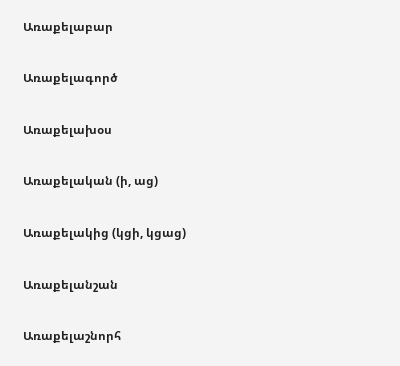Առաքելաբար

Առաքելագործ

Առաքելախօս

Առաքելական (ի, աց)

Առաքելակից (կցի, կցաց)

Առաքելանշան

Առաքելաշնորհ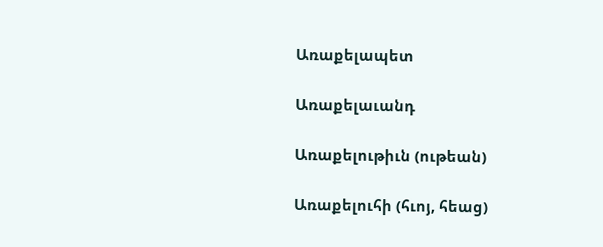Առաքելապետ

Առաքելաւանդ

Առաքելութիւն (ութեան)

Առաքելուհի (հւոյ, հեաց)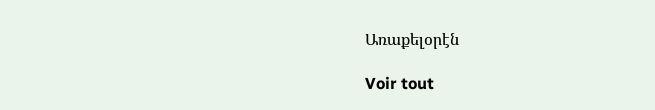Առաքելօրէն

Voir tout